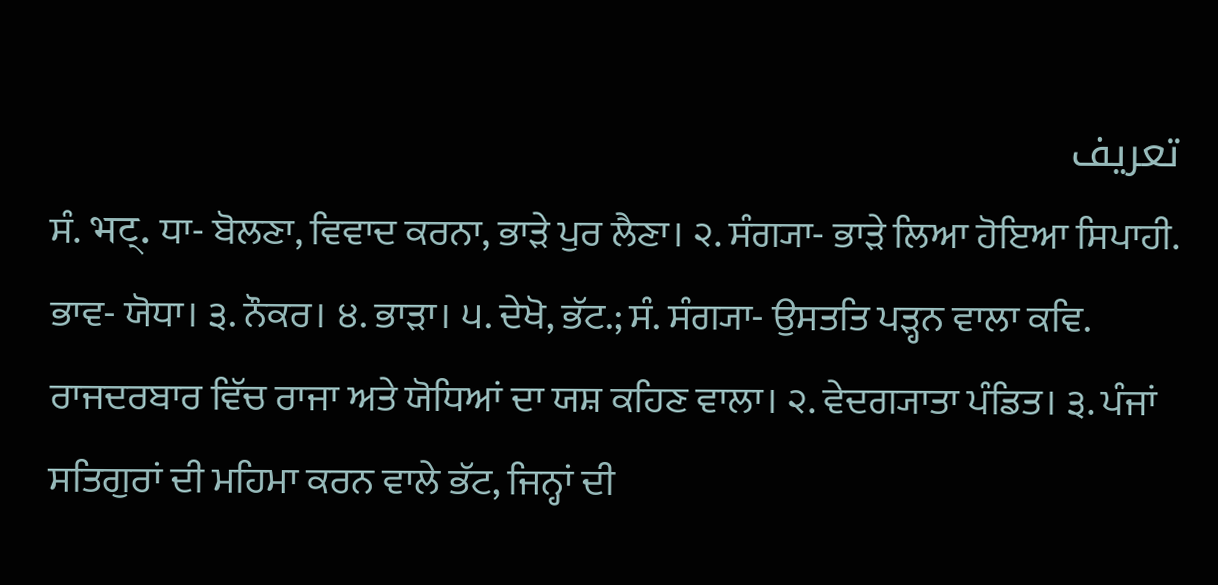تعریف
ਸੰ. भट्. ਧਾ- ਬੋਲਣਾ, ਵਿਵਾਦ ਕਰਨਾ, ਭਾੜੇ ਪੁਰ ਲੈਣਾ। ੨. ਸੰਗ੍ਯਾ- ਭਾੜੇ ਲਿਆ ਹੋਇਆ ਸਿਪਾਹੀ. ਭਾਵ- ਯੋਧਾ। ੩. ਨੌਕਰ। ੪. ਭਾੜਾ। ੫. ਦੇਖੋ, ਭੱਟ.; ਸੰ. ਸੰਗ੍ਯਾ- ਉਸਤਤਿ ਪੜ੍ਹਨ ਵਾਲਾ ਕਵਿ. ਰਾਜਦਰਬਾਰ ਵਿੱਚ ਰਾਜਾ ਅਤੇ ਯੋਧਿਆਂ ਦਾ ਯਸ਼ ਕਹਿਣ ਵਾਲਾ। ੨. ਵੇਦਗ੍ਯਾਤਾ ਪੰਡਿਤ। ੩. ਪੰਜਾਂ ਸਤਿਗੁਰਾਂ ਦੀ ਮਹਿਮਾ ਕਰਨ ਵਾਲੇ ਭੱਟ, ਜਿਨ੍ਹਾਂ ਦੀ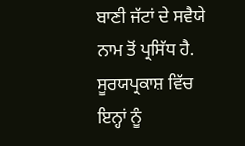ਬਾਣੀ ਜੱਟਾਂ ਦੇ ਸਵੈਯੇ ਨਾਮ ਤੋਂ ਪ੍ਰਸਿੱਧ ਹੈ. ਸੂਰਯਪ੍ਰਕਾਸ਼ ਵਿੱਚ ਇਨ੍ਹਾਂ ਨੂੰ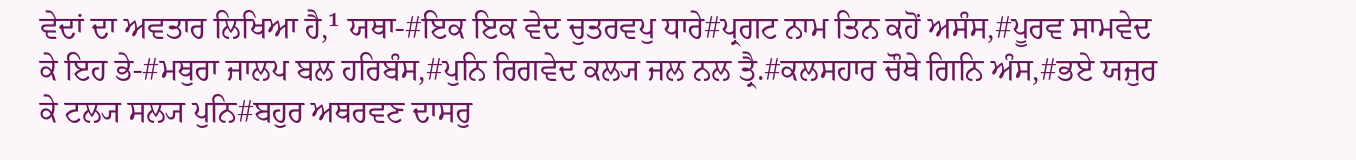ਵੇਦਾਂ ਦਾ ਅਵਤਾਰ ਲਿਖਿਆ ਹੈ,¹ ਯਥਾ-#ਇਕ ਇਕ ਵੇਦ ਚੁਤਰਵਪੁ ਧਾਰੇ#ਪ੍ਰਗਟ ਨਾਮ ਤਿਨ ਕਹੋਂ ਅਸੰਸ,#ਪੂਰਵ ਸਾਮਵੇਦ ਕੇ ਇਹ ਭੇ-#ਮਥੁਰਾ ਜਾਲਪ ਬਲ ਹਰਿਬੰਸ,#ਪੁਨਿ ਰਿਗਵੇਦ ਕਲ੍ਯ ਜਲ ਨਲ ਤ੍ਰੈ.#ਕਲਸਹਾਰ ਚੌਥੇ ਗਿਨਿ ਅੰਸ,#ਭਏ ਯਜੁਰ ਕੇ ਟਲ੍ਯ ਸਲ੍ਯ ਪੁਨਿ#ਬਹੁਰ ਅਥਰਵਣ ਦਾਸਰੁ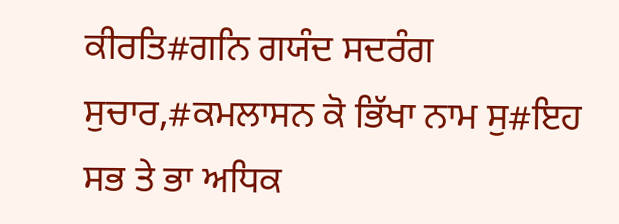ਕੀਰਤਿ#ਗਨਿ ਗਯੰਦ ਸਦਰੰਗ ਸੁਚਾਰ,#ਕਮਲਾਸਨ ਕੋ ਭਿੱਖਾ ਨਾਮ ਸੁ#ਇਹ ਸਭ ਤੇ ਭਾ ਅਧਿਕ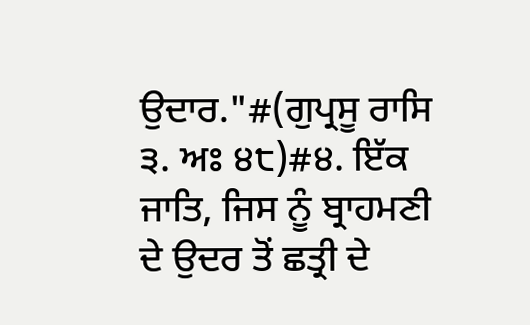ਉਦਾਰ."#(ਗੁਪ੍ਰਸੂ ਰਾਸਿ ੩. ਅਃ ੪੮)#੪. ਇੱਕ ਜਾਤਿ, ਜਿਸ ਨੂੰ ਬ੍ਰਾਹਮਣੀ ਦੇ ਉਦਰ ਤੋਂ ਛਤ੍ਰੀ ਦੇ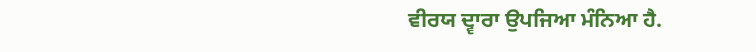ਵੀਰਯ ਦ੍ਵਾਰਾ ਉਪਜਿਆ ਮੰਨਿਆ ਹੈ.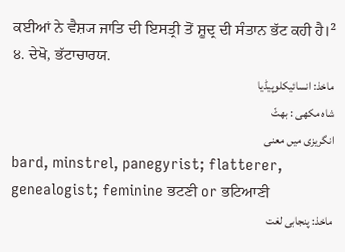ਕਈਆਂ ਨੇ ਵੈਸ਼੍ਯ ਜਾਤਿ ਦੀ ਇਸਤ੍ਰੀ ਤੋਂ ਸ਼ੂਦ੍ਰ ਦੀ ਸੰਤਾਨ ਭੱਟ ਕਹੀ ਹੈ।² ੪. ਦੇਖੋ, ਭੱਟਾਚਾਰਯ.
ماخذ: انسائیکلوپیڈیا
شاہ مکھی : بھٹّ
انگریزی میں معنی
bard, minstrel, panegyrist; flatterer, genealogist; feminine ਭਟਣੀ or ਭਟਿਆਣੀ
ماخذ: پنجابی لغت